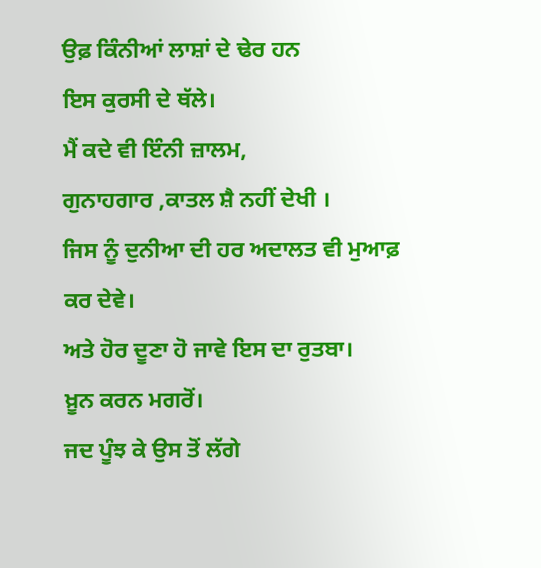ਉਫ਼ ਕਿੰਨੀਆਂ ਲਾਸ਼ਾਂ ਦੇ ਢੇਰ ਹਨ
ਇਸ ਕੁਰਸੀ ਦੇ ਥੱਲੇ।
ਮੈਂ ਕਦੇ ਵੀ ਇੰਨੀ ਜ਼ਾਲਮ,
ਗੁਨਾਹਗਾਰ ,ਕਾਤਲ ਸ਼ੈ ਨਹੀਂ ਦੇਖੀ ।
ਜਿਸ ਨੂੰ ਦੁਨੀਆ ਦੀ ਹਰ ਅਦਾਲਤ ਵੀ ਮੁਆਫ਼ ਕਰ ਦੇਵੇ।
ਅਤੇ ਹੋਰ ਦੂਣਾ ਹੋ ਜਾਵੇ ਇਸ ਦਾ ਰੁਤਬਾ।
ਖ਼ੂਨ ਕਰਨ ਮਗਰੋਂ।
ਜਦ ਪੂੰਝ ਕੇ ਉਸ ਤੋਂ ਲੱਗੇ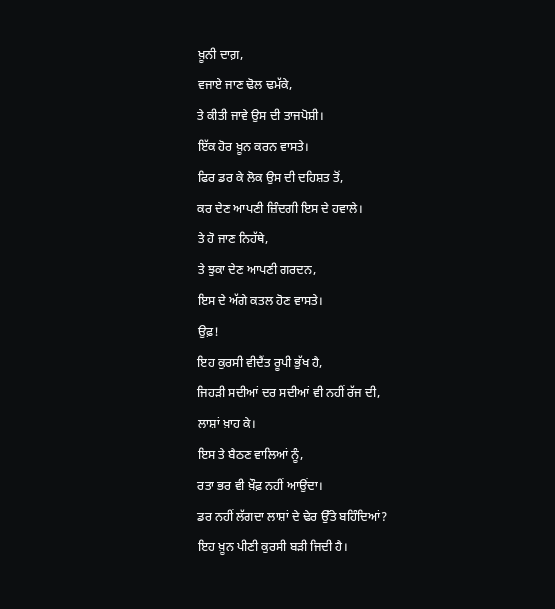ਖ਼ੂਨੀ ਦਾਗ਼,
ਵਜਾਏ ਜਾਣ ਢੋਲ ਢਮੱਕੇ,
ਤੇ ਕੀਤੀ ਜਾਵੇ ਉਸ ਦੀ ਤਾਜਪੋਸ਼ੀ।
ਇੱਕ ਹੋਰ ਖ਼ੂਨ ਕਰਨ ਵਾਸਤੇ।
ਫਿਰ ਡਰ ਕੇ ਲੋਕ ਉਸ ਦੀ ਦਹਿਸ਼ਤ ਤੋਂ,
ਕਰ ਦੇਣ ਆਪਣੀ ਜ਼ਿੰਦਗੀ ਇਸ ਦੇ ਹਵਾਲੇ।
ਤੇ ਹੋ ਜਾਣ ਨਿਹੱਥੇ,
ਤੇ ਝੁਕਾ ਦੇਣ ਆਪਣੀ ਗਰਦਨ,
ਇਸ ਦੇ ਅੱਗੇ ਕਤਲ ਹੋਣ ਵਾਸਤੇ।
ਉਫ਼!
ਇਹ ਕੁਰਸੀ ਵੀਦੈਂਤ ਰੂਪੀ ਭੁੱਖ ਹੈ,
ਜਿਹੜੀ ਸਦੀਆਂ ਦਰ ਸਦੀਆਂ ਵੀ ਨਹੀਂ ਰੱਜ ਦੀ,
ਲਾਸ਼ਾਂ ਖ਼ਾਹ ਕੇ।
ਇਸ ਤੇ ਬੈਠਣ ਵਾਲਿਆਂ ਨੂੰ,
ਰਤਾ ਭਰ ਵੀ ਖ਼ੌਫ਼ ਨਹੀਂ ਆਉਂਦਾ।
ਡਰ ਨਹੀਂ ਲੱਗਦਾ ਲਾਸ਼ਾਂ ਦੇ ਢੇਰ ਉੱਤੇ ਬਹਿੰਦਿਆਂ?
ਇਹ ਖ਼ੂਨ ਪੀਣੀ ਕੁਰਸੀ ਬੜੀ ਜਿਦੀ ਹੈ।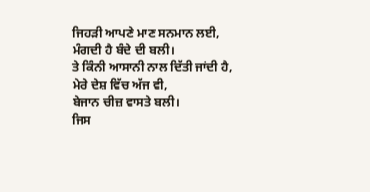ਜਿਹੜੀ ਆਪਣੇ ਮਾਣ ਸਨਮਾਨ ਲਈ,
ਮੰਗਦੀ ਹੈ ਬੰਦੇ ਦੀ ਬਲੀ।
ਤੇ ਕਿੰਨੀ ਆਸਾਨੀ ਨਾਲ ਦਿੱਤੀ ਜਾਂਦੀ ਹੈ,
ਮੇਰੇ ਦੇਸ਼ ਵਿੱਚ ਅੱਜ ਵੀ,
ਬੇਜਾਨ ਚੀਜ਼ ਵਾਸਤੇ ਬਲੀ।
ਜਿਸ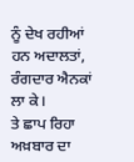ਨੂੰ ਦੇਖ ਰਹੀਆਂ ਹਨ ਅਦਾਲਤਾਂ,
ਰੰਗਦਾਰ ਐਨਕਾਂ ਲਾ ਕੇ।
ਤੇ ਛਾਪ ਰਿਹਾ ਅਖ਼ਬਾਰ ਦਾ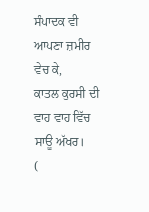ਸੰਪਾਦਕ ਵੀ
ਆਪਣਾ ਜ਼ਮੀਰ ਵੇਚ ਕੇ,
ਕਾਤਲ ਕੁਰਸੀ ਦੀ ਵਾਹ ਵਾਹ ਵਿੱਚ ਸਾਊ ਅੱਖਰ।
(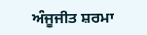ਅੰਜੂਜੀਤ ਸ਼ਰਮਾ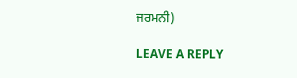ਜਰਮਨੀ)

LEAVE A REPLY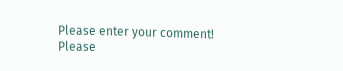Please enter your comment!
Please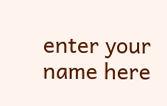enter your name here